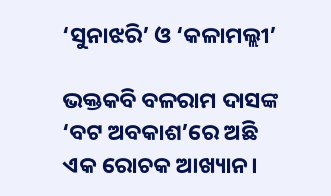‘ସୁନାଝରି’ ଓ ‘କଳାମଲ୍ଲୀ’

ଭକ୍ତକବି ବଳରାମ ଦାସଙ୍କ ‘ବଟ ଅବକାଶ’ରେ ଅଛି ଏକ ରୋଚକ ଆଖ୍ୟାନ।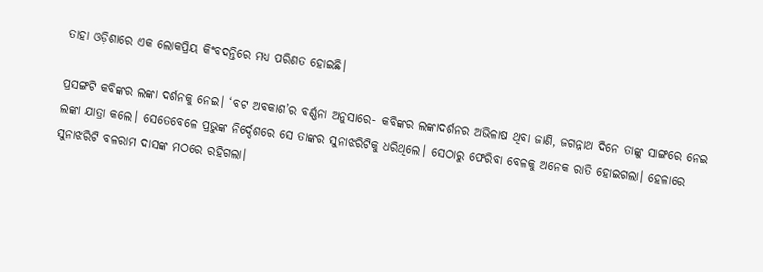ତାହା ଓଡ଼ିଶାରେ ଏକ ଲୋକପ୍ରିୟ କିଂବଦନ୍ତିରେ ମଧ୍ୟ ପରିଣତ ହୋଇଛି।

ପ୍ରସଙ୍ଗଟି କବିଙ୍କର ଲଙ୍କା ଦର୍ଶନକୁ ନେଇ। ‘ବଟ ଅବକାଶ’ର ବର୍ଣ୍ଣନା ଅନୁସାରେ- କବିଙ୍କର ଲଙ୍କାଦର୍ଶନର ଅଭିଳାଷ ଥିବା ଜାଣି, ଜଗନ୍ନାଥ ଦିନେ ତାଙ୍କୁ ସାଙ୍ଗରେ ନେଇ ଲଙ୍କା ଯାତ୍ରା କଲେ। ସେତେବେଳେ ପ୍ରଭୁଙ୍କ ନିର୍ଦ୍ଦେଶରେ ସେ ତାଙ୍କର ସୁନାଝରିଟିକୁ ଧରିଥିଲେ। ସେଠାରୁ ଫେରିବା ବେଳକୁ ଅନେକ ରାତି ହୋଇଗଲା। ହେଳାରେ ସୁନାଝରିଟି ବଳରାମ ଦାସଙ୍କ ମଠରେ ରହିଗଲା।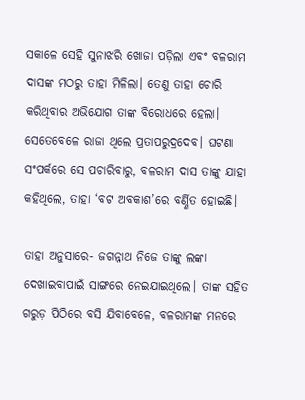ସକାଳେ ସେହି ସୁନାଝରି ଖୋଜା ପଡ଼ିଲା ଏବଂ ବଳରାମ ଦାସଙ୍କ ମଠରୁ ତାହା ମିଳିଲା। ତେଣୁ ତାହା ଚୋରି କରିଥିବାର ଅଭିଯୋଗ ତାଙ୍କ ବିରୋଧରେ ହେଲା। ସେତେବେଳେ ରାଜା ଥିଲେ ପ୍ରତାପରୁଦ୍ରଦେବ। ଘଟଣା ସଂପର୍କରେ ସେ ପଚାରିବାରୁ, ବଳରାମ ଦାସ ତାଙ୍କୁ ଯାହା କହିଥିଲେ, ତାହା ‘ବଟ ଅବକାଶ’ରେ ବର୍ଣ୍ଣିତ ହୋଇଛି।

ତାହା ଅନୁସାରେ- ଜଗନ୍ନାଥ ନିଜେ ତାଙ୍କୁ ଲଙ୍କା ଦେଖାଇବାପାଇଁ ସାଙ୍ଗରେ ନେଇଯାଇଥିଲେ। ତାଙ୍କ ସହିତ ଗରୁଡ଼ ପିଠିରେ ବସି ଯିବାବେଳେ, ବଳରାମଙ୍କ ମନରେ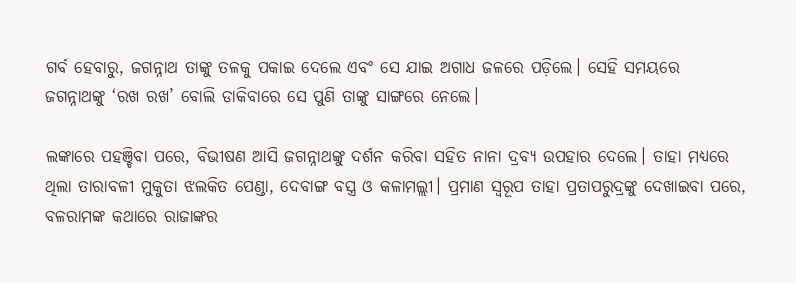ଗର୍ବ ହେବାରୁ, ଜଗନ୍ନାଥ ତାଙ୍କୁ ତଳକୁ ପକାଇ ଦେଲେ ଏବଂ ସେ ଯାଇ ଅଗାଧ ଜଳରେ ପଡ଼ିଲେ। ସେହି ସମୟରେ ଜଗନ୍ନାଥଙ୍କୁ ‘ରଖ ରଖ’ ବୋଲି ଡାକିବାରେ ସେ ପୁଣି ତାଙ୍କୁ ସାଙ୍ଗରେ ନେଲେ।

ଲଙ୍କାରେ ପହଞ୍ଚିବା ପରେ, ବିଭୀଷଣ ଆସି ଜଗନ୍ନାଥଙ୍କୁ ଦର୍ଶନ କରିବା ସହିତ ନାନା ଦ୍ରବ୍ୟ ଉପହାର ଦେଲେ। ତାହା ମଧ୍ୟରେ ଥିଲା ତାରାବଳୀ ମୁକୁତା ଝଲକିତ ପେଣ୍ଡା, ଦେବାଙ୍ଗ ବସ୍ତ୍ର ଓ କଳାମଲ୍ଲୀ। ପ୍ରମାଣ ସ୍ୱରୂପ ତାହା ପ୍ରତାପରୁଦ୍ରଙ୍କୁ ଦେଖାଇବା ପରେ, ବଳରାମଙ୍କ କଥାରେ ରାଜାଙ୍କର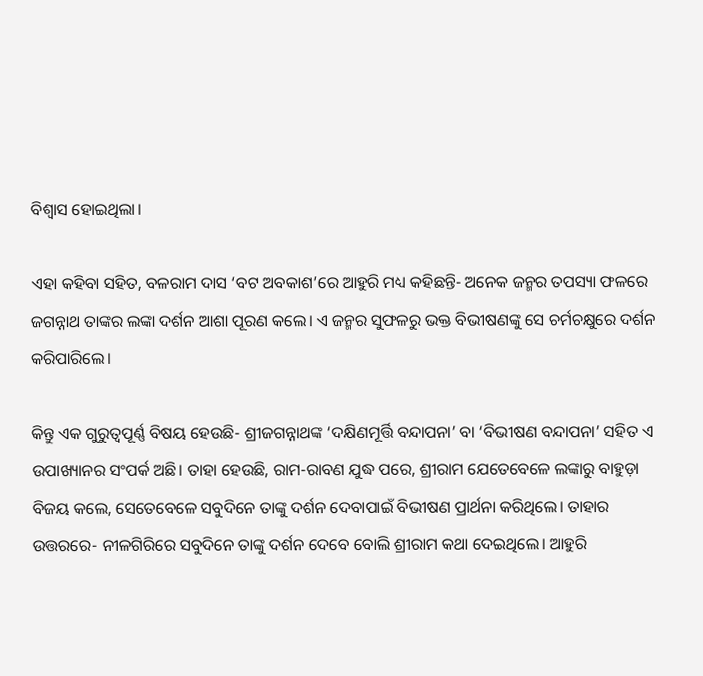ବିଶ୍ୱାସ ହୋଇଥିଲା।

ଏହା କହିବା ସହିତ, ବଳରାମ ଦାସ ‘ବଟ ଅବକାଶ’ରେ ଆହୁରି ମଧ୍ୟ କହିଛନ୍ତି- ଅନେକ ଜନ୍ମର ତପସ୍ୟା ଫଳରେ ଜଗନ୍ନାଥ ତାଙ୍କର ଲଙ୍କା ଦର୍ଶନ ଆଶା ପୂରଣ କଲେ। ଏ ଜନ୍ମର ସୁଫଳରୁ ଭକ୍ତ ବିଭୀଷଣଙ୍କୁ ସେ ଚର୍ମଚକ୍ଷୁରେ ଦର୍ଶନ କରିପାରିଲେ।

କିନ୍ତୁ ଏକ ଗୁରୁତ୍ୱପୂର୍ଣ୍ଣ ବିଷୟ ହେଉଛି- ଶ୍ରୀଜଗନ୍ନାଥଙ୍କ ‘ଦକ୍ଷିଣମୂର୍ତ୍ତି ବନ୍ଦାପନା’ ବା ‘ବିଭୀଷଣ ବନ୍ଦାପନା’ ସହିତ ଏ ଉପାଖ୍ୟାନର ସଂପର୍କ ଅଛି। ତାହା ହେଉଛି, ରାମ-ରାବଣ ଯୁଦ୍ଧ ପରେ, ଶ୍ରୀରାମ ଯେତେବେଳେ ଲଙ୍କାରୁ ବାହୁଡ଼ା ବିଜୟ କଲେ, ସେତେବେଳେ ସବୁଦିନେ ତାଙ୍କୁ ଦର୍ଶନ ଦେବାପାଇଁ ବିଭୀଷଣ ପ୍ରାର୍ଥନା କରିଥିଲେ। ତାହାର ଉତ୍ତରରେ- ନୀଳଗିରିରେ ସବୁଦିନେ ତାଙ୍କୁ ଦର୍ଶନ ଦେବେ ବୋଲି ଶ୍ରୀରାମ କଥା ଦେଇଥିଲେ। ଆହୁରି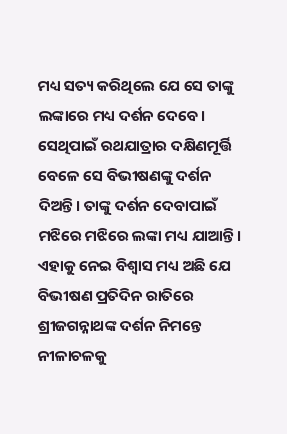ମଧ୍ୟ ସତ୍ୟ କରିଥିଲେ ଯେ ସେ ତାଙ୍କୁ ଲଙ୍କାରେ ମଧ୍ୟ ଦର୍ଶନ ଦେବେ। ସେଥିପାଇଁ ରଥଯାତ୍ରାର ଦକ୍ଷିଣମୂର୍ତ୍ତି ବେଳେ ସେ ବିଭୀଷଣଙ୍କୁ ଦର୍ଶନ ଦିଅନ୍ତି। ତାଙ୍କୁ ଦର୍ଶନ ଦେବାପାଇଁ ମଝିରେ ମଝିରେ ଲଙ୍କା ମଧ୍ୟ ଯାଆନ୍ତି। ଏହାକୁ ନେଇ ବିଶ୍ୱାସ ମଧ୍ୟ ଅଛି ଯେ ବିଭୀଷଣ ପ୍ରତିଦିନ ରାତିରେ ଶ୍ରୀଜଗନ୍ନାଥଙ୍କ ଦର୍ଶନ ନିମନ୍ତେ ନୀଳାଚଳକୁ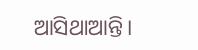ଆସିଥାଆନ୍ତି।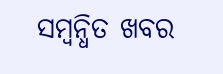ସମ୍ବନ୍ଧିତ ଖବର